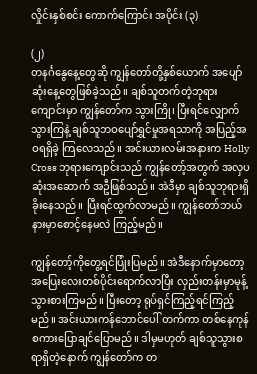လှိုင်းနှစ်စင်း ကောက်ကြောင်း အပိုင်း (၃)

(၂)
တနင်္ဂနွေနေ့တွေဆို ကျွန်တော်တို့နှစ်ယောက် အပျော်ဆုံးနေ့တွေဖြစ်ခဲ့သည်။ ချစ်သူတက်တဲ့ဘုရား ကျောင်းမှာ ကျွန်တော်က သွားကြို၊ ပြီးရင်လျှောက်သွားကြနဲ့ ချစ်သူဘဝပျော်ရွှင်မှုအရသာကို အပြည့်အဝရရှိခဲ့ ကြလေသည်။ အင်းယားလမ်းအနားက Holly Cross ဘုရားကျောင်းသည် ကျွန်တော့်အတွက် အလှပဆုံးအဆောက် အဦဖြစ်သည်။ အဲဒီမှာ ချစ်သူဘုရားရှိခိုးနေသည်။ ပြီးရင်ထွက်လာမည်။ ကျွန်တော်ဘယ်နားမှာစောင့်နေမလဲ ကြည့်မည်။

ကျွန်တော့်ကိုတွေ့ရင်ပြုံးပြမည်။ အဲဒီနောက်မှာတော့ အပြေးလေးတစ်ပိုင်းရောက်လာပြီး လှည်းတန်းမှာမုန့်သွားစားကြမည်။ ပြီးတော့ ရုပ်ရှင်ကြည့်ရင်ကြည့်မည်။ အင်းယားကန်ဘောင်ပေါ် တက်ကာ တစ်နေကုန်စကားပြောချင်ပြောမည်။ ဒါမှမဟုတ် ချစ်သူသွားစရာရှိတဲ့နောက် ကျွန်တော်က တ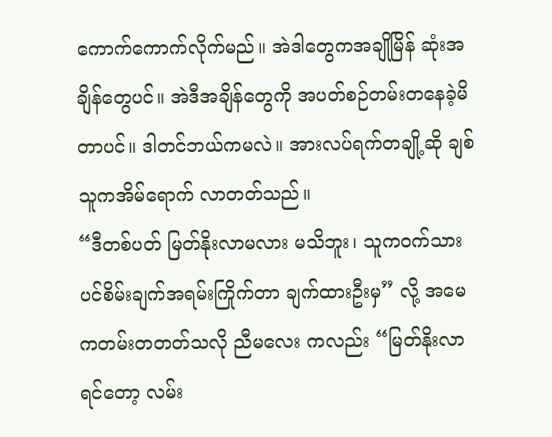ကောက်ကောက်လိုက်မည်။ အဲဒါတွေကအချိုမြိန် ဆုံးအချိန်တွေပင်။ အဲဒီအချိန်တွေကို အပတ်စဉ်တမ်းတနေခဲ့မိတာပင်။ ဒါတင်ဘယ်ကမလဲ။ အားလပ်ရက်တချို့ဆို ချစ်သူကအိမ်ရောက် လာတတ်သည်။
“ဒီတစ်ပတ် မြတ်နိုးလာမလား မသိဘူး၊ သူကဝက်သားပင်စိမ်းချက်အရမ်းကြိုက်တာ ချက်ထားဦးမှ” လို့ အမေကတမ်းတတတ်သလို ညီမလေး ကလည်း “မြတ်နိုးလာရင်တော့ လမ်း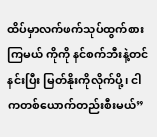ထိပ်မှာလက်ဖက်သုပ်ထွက်စားကြမယ် ကိုကို နင်စက်ဘီးနဲ့တင်နင်းပြီး မြတ်နိုးကိုလိုက်ပို့၊ ငါကတစ်ယောက်တည်းစီးမယ်”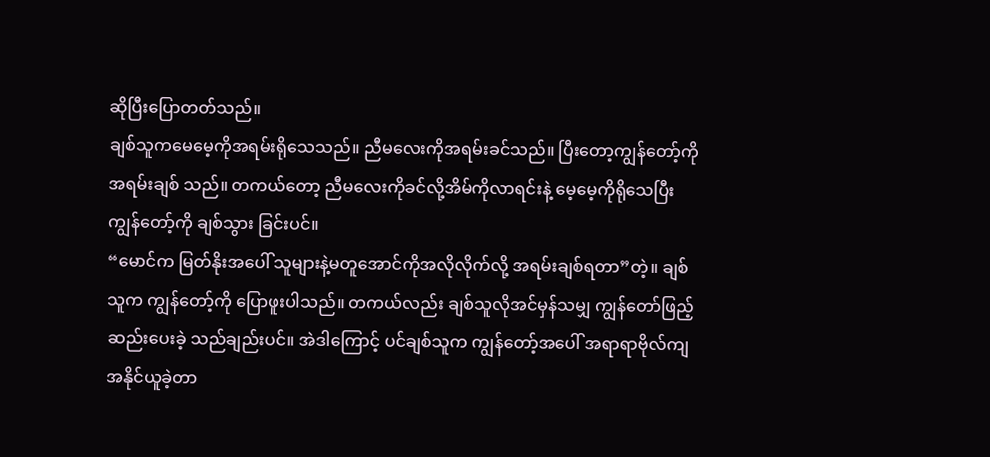ဆိုပြီးပြောတတ်သည်။
ချစ်သူကမေမေ့ကိုအရမ်းရိုသေသည်။ ညီမလေးကိုအရမ်းခင်သည်။ ပြီးတော့ကျွန်တော့်ကိုအရမ်းချစ် သည်။ တကယ်တော့ ညီမလေးကိုခင်လို့အိမ်ကိုလာရင်းနဲ့ မေ့မေ့ကိုရိုသေပြီး ကျွန်တော့်ကို ချစ်သွား ခြင်းပင်။
“မောင်က မြတ်နိုးအပေါ် သူများနဲ့မတူအောင်ကိုအလိုလိုက်လို့ အရမ်းချစ်ရတာ”တဲ့။ ချစ်သူက ကျွန်တော့်ကို ပြောဖူးပါသည်။ တကယ်လည်း ချစ်သူလိုအင်မှန်သမျှ ကျွန်တော်ဖြည့်ဆည်းပေးခဲ့ သည်ချည်းပင်။ အဲဒါကြောင့် ပင်ချစ်သူက ကျွန်တော့်အပေါ် အရာရာဗိုလ်ကျအနိုင်ယူခဲ့တာ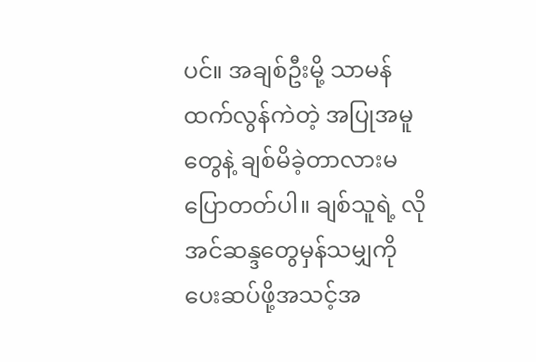ပင်။ အချစ်ဦးမို့ သာမန်ထက်လွန်ကဲတဲ့ အပြုအမူတွေနဲ့ ချစ်မိခဲ့တာလားမပြောတတ်ပါ။ ချစ်သူရဲ့ လိုအင်ဆန္ဒတွေမှန်သမျှကို ပေးဆပ်ဖို့အသင့်အ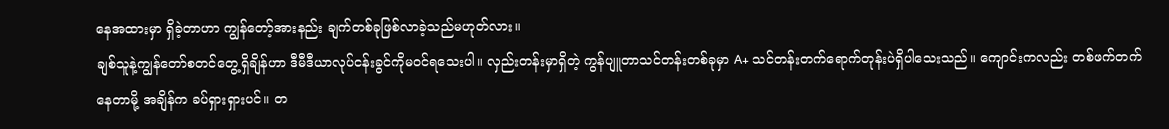နေအထားမှာ ရှိခဲ့တာဟာ ကျွန်တော့်အားနည်း ချက်တစ်ခုဖြစ်လာခဲ့သည်မဟုတ်လား။
ချစ်သူနဲ့ကျွန်တော်စတင်တွေ့ရှိချိန်ဟာ ဒီမီဒီယာလုပ်ငန်းခွင်ကိုမဝင်ရသေးပါ။ လှည်းတန်းမှာရှိတဲ့ ကွန်ပျူတာသင်တန်းတစ်ခုမှာ A+ သင်တန်းတက်ရောက်တုန်းပဲရှိပါသေးသည်။ ကျောင်းကလည်း တစ်ဖက်တက်နေတာမို့ အချိန်က ခပ်ရှားရှားပင်။ တ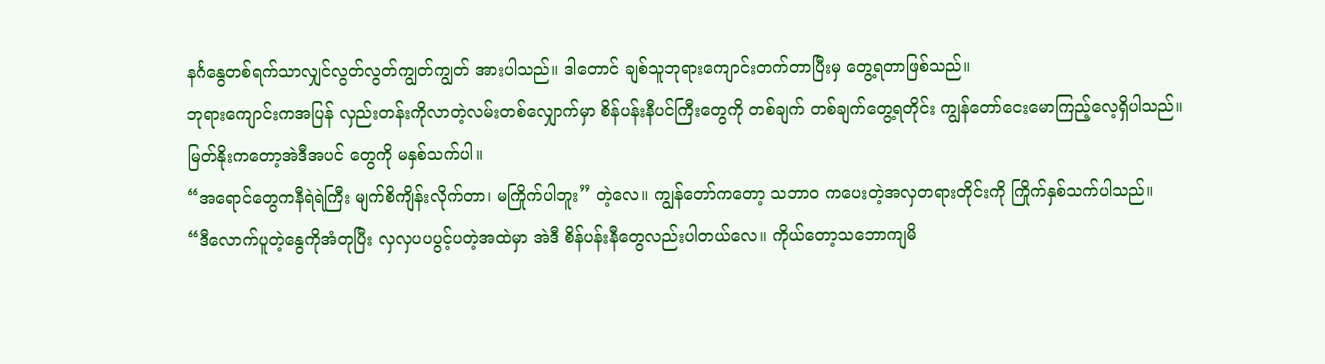နင်္ဂနွေတစ်ရက်သာလျှင်လွတ်လွတ်ကျွတ်ကျွတ် အားပါသည်။ ဒါတောင် ချစ်သူဘုရားကျောင်းတက်တာပြီးမှ တွေ့ရတာဖြစ်သည်။
ဘုရားကျောင်းကအပြန် လှည်းတန်းကိုလာတဲ့လမ်းတစ်လျှောက်မှာ စိန်ပန်းနီပင်ကြီးတွေကို တစ်ချက် တစ်ချက်တွေ့ရတိုင်း ကျွန်တော်ငေးမောကြည့်လေ့ရှိပါသည်။ မြတ်နိုးကတော့အဲဒီအပင် တွေကို မနှစ်သက်ပါ။
“အရောင်တွေကနီရဲရဲကြီး မျက်စိကျိန်းလိုက်တာ၊ မကြိုက်ပါဘူး” တဲ့လေ။ ကျွန်တော်ကတော့ သဘာဝ ကပေးတဲ့အလှတရားတိုင်းကို ကြိုက်နှစ်သက်ပါသည်။
“ဒီလောက်ပူတဲ့နွေကိုအံတုပြီး လှလှပပပွင့်ပတဲ့အထဲမှာ အဲဒီ စိန်ပန်းနီတွေလည်းပါတယ်လေ။ ကိုယ်တော့သဘောကျမိ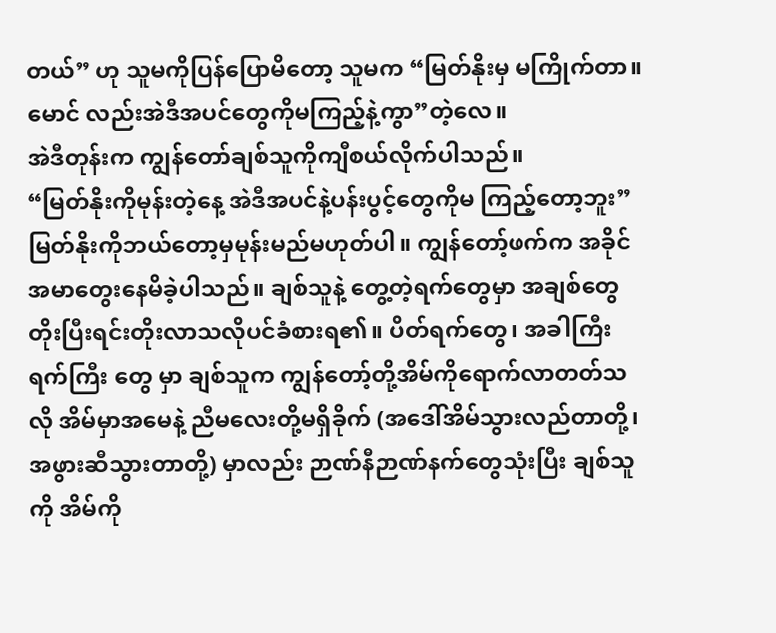တယ်” ဟု သူမကိုပြန်ပြောမိတော့ သူမက “မြတ်နိုးမှ မကြိုက်တာ။ မောင် လည်းအဲဒီအပင်တွေကိုမကြည့်နဲ့ကွာ”တဲ့လေ။
အဲဒီတုန်းက ကျွန်တော်ချစ်သူကိုကျီစယ်လိုက်ပါသည်။
“မြတ်နိုးကိုမုန်းတဲ့နေ့ အဲဒီအပင်နဲ့ပန်းပွင့်တွေကိုမ ကြည့်တော့ဘူး”
မြတ်နိုးကိုဘယ်တော့မှမုန်းမည်မဟုတ်ပါ။ ကျွန်တော့်ဖက်က အခိုင်အမာတွေးနေမိခဲ့ပါသည်။ ချစ်သူနဲ့ တွေ့တဲ့ရက်တွေမှာ အချစ်တွေတိုးပြီးရင်းတိုးလာသလိုပင်ခံစားရ၏။ ပိတ်ရက်တွေ၊ အခါကြီးရက်ကြီး တွေ မှာ ချစ်သူက ကျွန်တော့်တို့အိမ်ကိုရောက်လာတတ်သလို အိမ်မှာအမေနဲ့ ညီမလေးတို့မရှိခိုက် (အဒေါ်အိမ်သွားလည်တာတို့၊ အဖွားဆီသွားတာတို့) မှာလည်း ဉာဏ်နီဉာဏ်နက်တွေသုံးပြီး ချစ်သူကို အိမ်ကို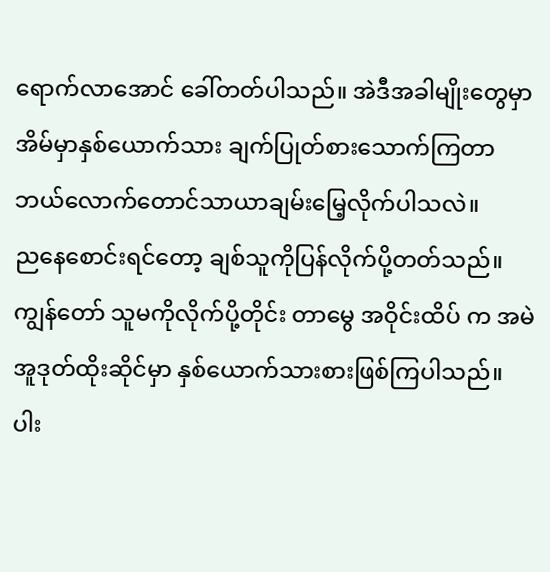ရောက်လာအောင် ခေါ်တတ်ပါသည်။ အဲဒီအခါမျိုးတွေမှာ အိမ်မှာနှစ်ယောက်သား ချက်ပြုတ်စားသောက်ကြတာ ဘယ်လောက်တောင်သာယာချမ်းမြေ့လိုက်ပါသလဲ။
ညနေစောင်းရင်တော့ ချစ်သူကိုပြန်လိုက်ပို့တတ်သည်။ ကျွန်တော် သူမကိုလိုက်ပို့တိုင်း တာမွေ အဝိုင်းထိပ် က အမဲအူဒုတ်ထိုးဆိုင်မှာ နှစ်ယောက်သားစားဖြစ်ကြပါသည်။ ပါး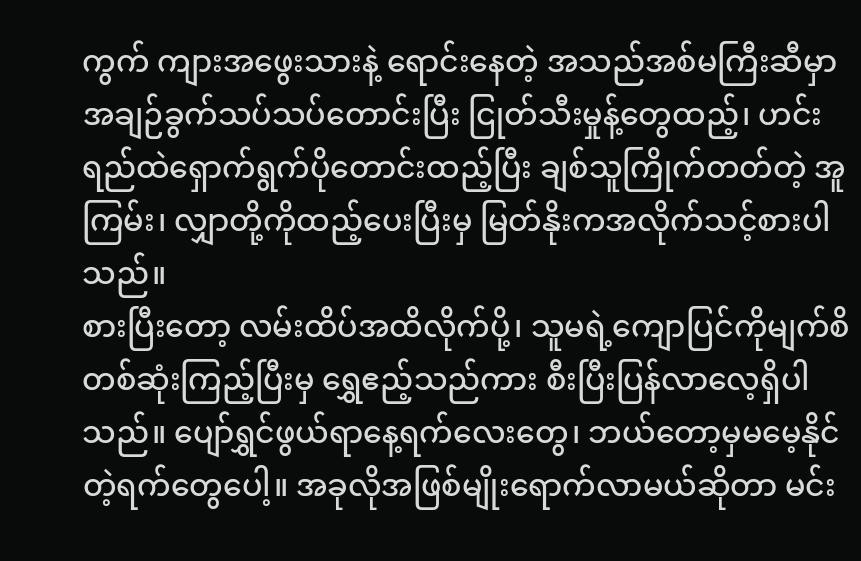ကွက် ကျားအဖွေးသားနဲ့ ရောင်းနေတဲ့ အသည်အစ်မကြီးဆီမှာ အချဉ်ခွက်သပ်သပ်တောင်းပြီး ငြုတ်သီးမှုန့်တွေထည့်၊ ဟင်းရည်ထဲရှောက်ရွက်ပိုတောင်းထည့်ပြီး ချစ်သူကြိုက်တတ်တဲ့ အူကြမ်း၊ လျှာတို့ကိုထည့်ပေးပြီးမှ မြတ်နိုးကအလိုက်သင့်စားပါသည်။
စားပြီးတော့ လမ်းထိပ်အထိလိုက်ပို့၊ သူမရဲ့ကျောပြင်ကိုမျက်စိတစ်ဆုံးကြည့်ပြီးမှ ရွှေဧည့်သည်ကား စီးပြီးပြန်လာလေ့ရှိပါသည်။ ပျော်ရွှင်ဖွယ်ရာနေ့ရက်လေးတွေ၊ ဘယ်တော့မှမမေ့နိုင်တဲ့ရက်တွေပေါ့။ အခုလိုအဖြစ်မျိုးရောက်လာမယ်ဆိုတာ မင်း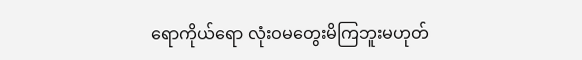ရောကိုယ်ရော လုံးဝမတွေးမိကြဘူးမဟုတ်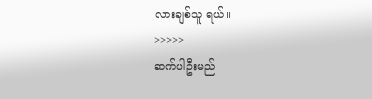လားချစ်သူ ရယ်။
>>>>>
ဆက်ပါဦးမည်